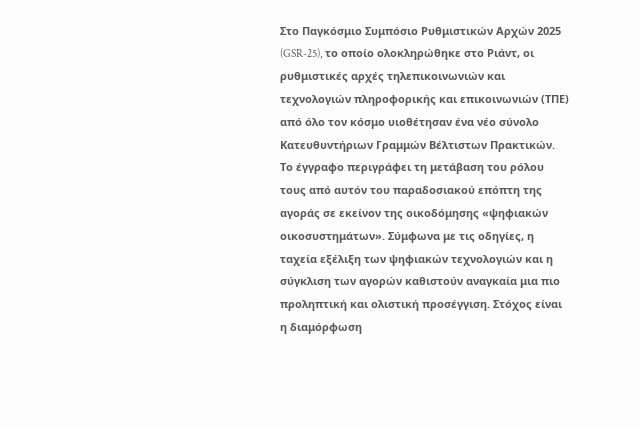Στο Παγκόσμιο Συμπόσιο Ρυθμιστικών Αρχών 2025 (GSR-25), το οποίο ολοκληρώθηκε στο Ριάντ, οι ρυθμιστικές αρχές τηλεπικοινωνιών και τεχνολογιών πληροφορικής και επικοινωνιών (ΤΠΕ) από όλο τον κόσμο υιοθέτησαν ένα νέο σύνολο Κατευθυντήριων Γραμμών Βέλτιστων Πρακτικών. Το έγγραφο περιγράφει τη μετάβαση του ρόλου τους από αυτόν του παραδοσιακού επόπτη της αγοράς σε εκείνον της οικοδόμησης «ψηφιακών οικοσυστημάτων». Σύμφωνα με τις οδηγίες, η ταχεία εξέλιξη των ψηφιακών τεχνολογιών και η σύγκλιση των αγορών καθιστούν αναγκαία μια πιο προληπτική και ολιστική προσέγγιση. Στόχος είναι η διαμόρφωση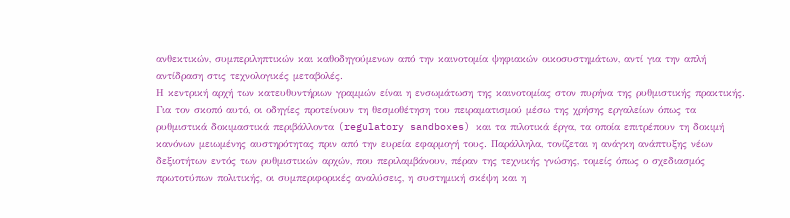ανθεκτικών, συμπεριληπτικών και καθοδηγούμενων από την καινοτομία ψηφιακών οικοσυστημάτων, αντί για την απλή αντίδραση στις τεχνολογικές μεταβολές.
Η κεντρική αρχή των κατευθυντήριων γραμμών είναι η ενσωμάτωση της καινοτομίας στον πυρήνα της ρυθμιστικής πρακτικής. Για τον σκοπό αυτό, οι οδηγίες προτείνουν τη θεσμοθέτηση του πειραματισμού μέσω της χρήσης εργαλείων όπως τα ρυθμιστικά δοκιμαστικά περιβάλλοντα (regulatory sandboxes) και τα πιλοτικά έργα, τα οποία επιτρέπουν τη δοκιμή κανόνων μειωμένης αυστηρότητας πριν από την ευρεία εφαρμογή τους. Παράλληλα, τονίζεται η ανάγκη ανάπτυξης νέων δεξιοτήτων εντός των ρυθμιστικών αρχών, που περιλαμβάνουν, πέραν της τεχνικής γνώσης, τομείς όπως ο σχεδιασμός πρωτοτύπων πολιτικής, οι συμπεριφορικές αναλύσεις, η συστημική σκέψη και η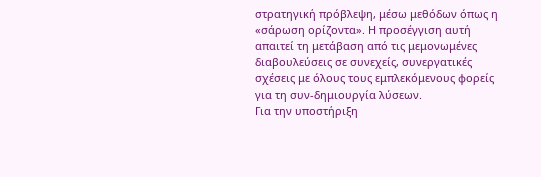στρατηγική πρόβλεψη, μέσω μεθόδων όπως η «σάρωση ορίζοντα». Η προσέγγιση αυτή απαιτεί τη μετάβαση από τις μεμονωμένες διαβουλεύσεις σε συνεχείς, συνεργατικές σχέσεις με όλους τους εμπλεκόμενους φορείς για τη συν-δημιουργία λύσεων.
Για την υποστήριξη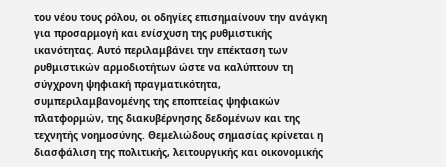του νέου τους ρόλου, οι οδηγίες επισημαίνουν την ανάγκη για προσαρμογή και ενίσχυση της ρυθμιστικής ικανότητας. Αυτό περιλαμβάνει την επέκταση των ρυθμιστικών αρμοδιοτήτων ώστε να καλύπτουν τη σύγχρονη ψηφιακή πραγματικότητα, συμπεριλαμβανομένης της εποπτείας ψηφιακών πλατφορμών, της διακυβέρνησης δεδομένων και της τεχνητής νοημοσύνης. Θεμελιώδους σημασίας κρίνεται η διασφάλιση της πολιτικής, λειτουργικής και οικονομικής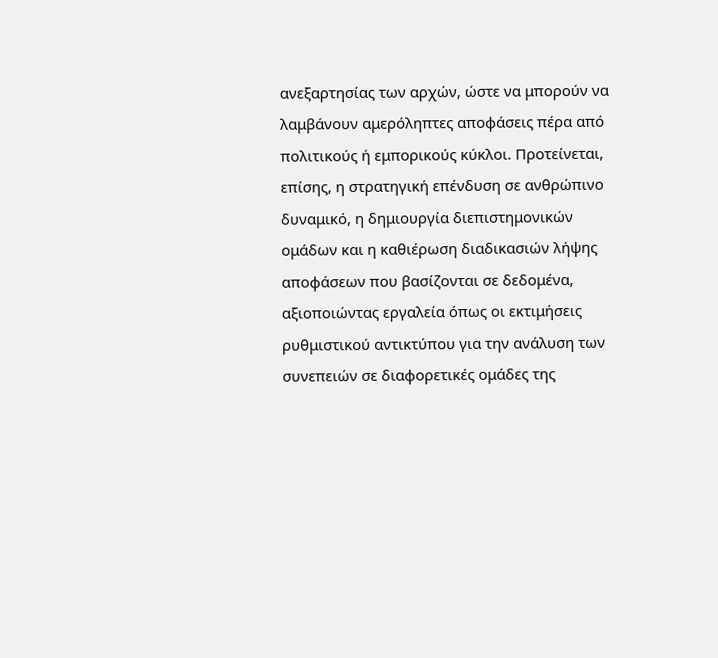ανεξαρτησίας των αρχών, ώστε να μπορούν να λαμβάνουν αμερόληπτες αποφάσεις πέρα από πολιτικούς ή εμπορικούς κύκλοι. Προτείνεται, επίσης, η στρατηγική επένδυση σε ανθρώπινο δυναμικό, η δημιουργία διεπιστημονικών ομάδων και η καθιέρωση διαδικασιών λήψης αποφάσεων που βασίζονται σε δεδομένα, αξιοποιώντας εργαλεία όπως οι εκτιμήσεις ρυθμιστικού αντικτύπου για την ανάλυση των συνεπειών σε διαφορετικές ομάδες της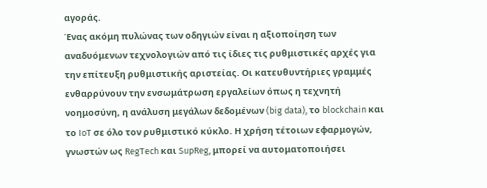αγοράς.
Ένας ακόμη πυλώνας των οδηγιών είναι η αξιοποίηση των αναδυόμενων τεχνολογιών από τις ίδιες τις ρυθμιστικές αρχές για την επίτευξη ρυθμιστικής αριστείας. Οι κατευθυντήριες γραμμές ενθαρρύνουν την ενσωμάτρωση εργαλείων όπως η τεχνητή νοημοσύνη, η ανάλυση μεγάλων δεδομένων (big data), το blockchain και το IoT σε όλο τον ρυθμιστικό κύκλο. Η χρήση τέτοιων εφαρμογών, γνωστών ως RegTech και SupReg, μπορεί να αυτοματοποιήσει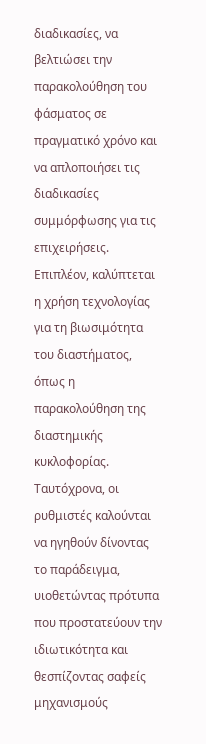διαδικασίες, να βελτιώσει την παρακολούθηση του φάσματος σε πραγματικό χρόνο και να απλοποιήσει τις διαδικασίες συμμόρφωσης για τις επιχειρήσεις. Επιπλέον, καλύπτεται η χρήση τεχνολογίας για τη βιωσιμότητα του διαστήματος, όπως η παρακολούθηση της διαστημικής κυκλοφορίας. Ταυτόχρονα, οι ρυθμιστές καλούνται να ηγηθούν δίνοντας το παράδειγμα, υιοθετώντας πρότυπα που προστατεύουν την ιδιωτικότητα και θεσπίζοντας σαφείς μηχανισμούς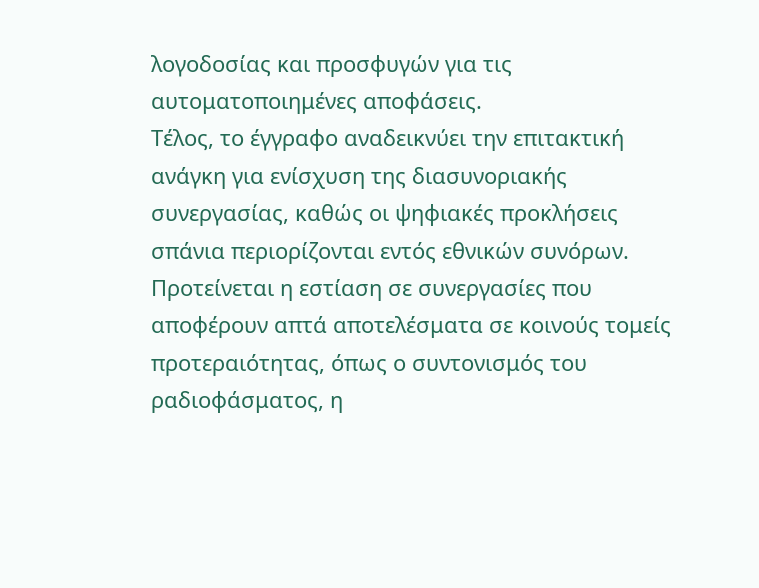λογοδοσίας και προσφυγών για τις αυτοματοποιημένες αποφάσεις.
Τέλος, το έγγραφο αναδεικνύει την επιτακτική ανάγκη για ενίσχυση της διασυνοριακής συνεργασίας, καθώς οι ψηφιακές προκλήσεις σπάνια περιορίζονται εντός εθνικών συνόρων. Προτείνεται η εστίαση σε συνεργασίες που αποφέρουν απτά αποτελέσματα σε κοινούς τομείς προτεραιότητας, όπως ο συντονισμός του ραδιοφάσματος, η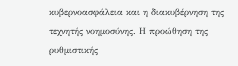κυβερνοασφάλεια και η διακυβέρνηση της τεχνητής νοημοσύνης. Η προώθηση της ρυθμιστικής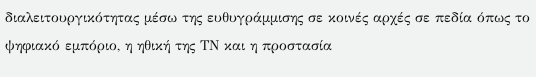διαλειτουργικότητας μέσω της ευθυγράμμισης σε κοινές αρχές σε πεδία όπως το ψηφιακό εμπόριο, η ηθική της ΤΝ και η προστασία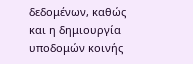δεδομένων, καθώς και η δημιουργία υποδομών κοινής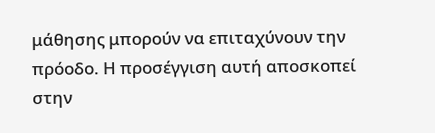μάθησης μπορούν να επιταχύνουν την πρόοδο. Η προσέγγιση αυτή αποσκοπεί στην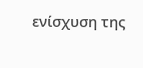ενίσχυση της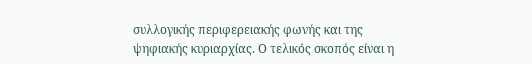συλλογικής περιφερειακής φωνής και της ψηφιακής κυριαρχίας. Ο τελικός σκοπός είναι η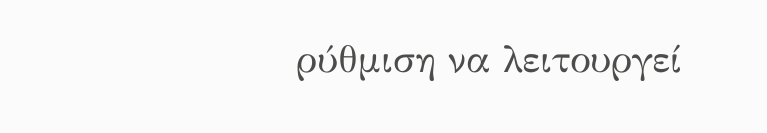ρύθμιση να λειτουργεί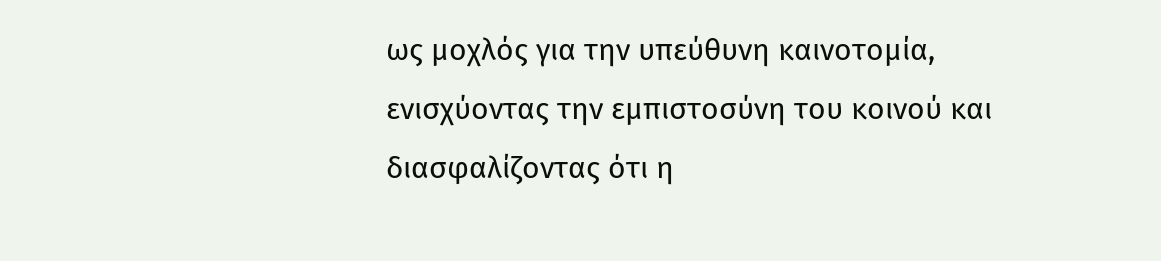ως μοχλός για την υπεύθυνη καινοτομία, ενισχύοντας την εμπιστοσύνη του κοινού και διασφαλίζοντας ότι η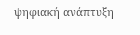ψηφιακή ανάπτυξη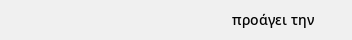προάγει την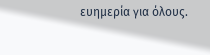ευημερία για όλους.